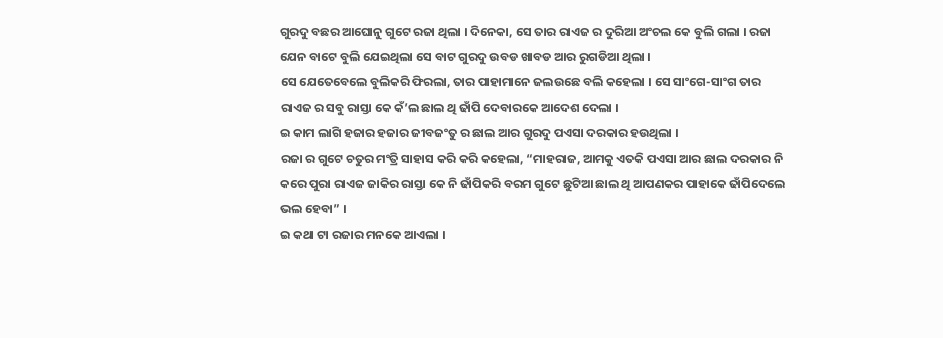ଗୁରଦୁ ବଛର ଆଘୋନୁ ଗୁଟେ ରଜା ଥିଲା । ଦିନେକା, ସେ ତାର ରାଏଜ ର ଦୁରିଆ ଅଂଚଲ କେ ବୁଲି ଗଲା । ରଜା ଯେନ ବାଟେ ବୁଲି ଯେଇଥିଲା ସେ ବାଟ ଗୁରଦୁ ଉବଡ ଖାବଡ ଆର ରୁଗଡିଆ ଥିଲା ।
ସେ ଯେତେବେଲେ ବୁଲିକରି ଫିରଲା, ତାର ପାହାମାନେ ଜଲଉଛେ ବଲି କହେଲା । ସେ ସାଂଗେ-ସାଂଗ ତାର ରାଏଜ ର ସବୁ ରାସ୍ତା କେ କଁ’ଲ ଛାଲ ଥି ଢାଁପି ଦେବାରକେ ଆଦେଶ ଦେଲା ।
ଇ କାମ ଲାଗି ହଜାର ହଜାର ଜୀବଜଂତୁ ର ଛାଲ ଆର ଗୁରଦୁ ପଏସା ଦରକାର ହଉଥିଲା ।
ରଜା ର ଗୁଟେ ଚତୁର ମଂତ୍ରି ସାହାସ କରି କରି କହେଲା, “ମାହରାଜ, ଆମକୁ ଏତକି ପଏସା ଆର ଛାଲ ଦରକାର ନି କରେ ପୁରା ରାଏଜ ଜାକିର ରାସ୍ତା କେ ନି ଢାଁପିକରି ବରମ ଗୁଟେ ଛୁଟିଆ ଛାଲ ଥି ଆପଣକର ପାହାକେ ଢାଁପିଦେଲେ ଭଲ ହେବା” ।
ଇ କଥା ଟା ରଜାର ମନକେ ଆଏଲା ।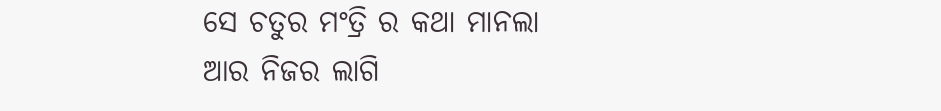ସେ ଚତୁର ମଂତ୍ରି ର କଥା ମାନଲା ଆର ନିଜର ଲାଗି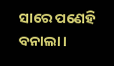ସାରେ ପଣେହି ବନାଲା ।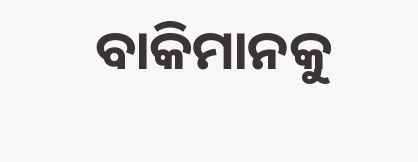ବାକିମାନକୁ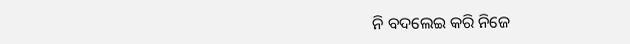ନି ବଦଲେଇ କରି ନିଜେ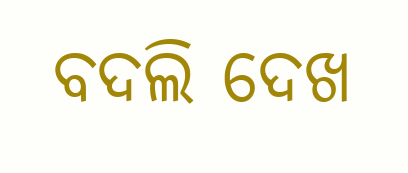ବଦଲି ଦେଖ